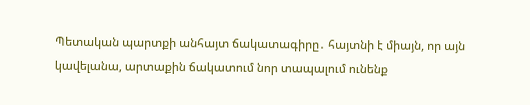Պետական պարտքի անհայտ ճակատագիրը․ հայտնի է միայն, որ այն կավելանա, արտաքին ճակատում նոր տապալում ունենք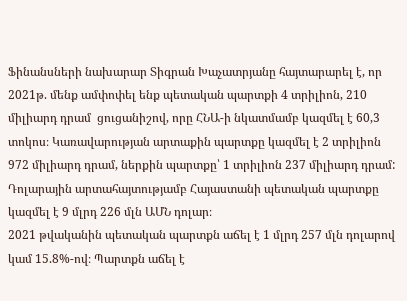Ֆինանսների նախարար Տիգրան Խաչատրյանը հայտարարել է, որ 2021թ. մենք ամփոփել ենք պետական պարտքի 4 տրիլիոն, 210 միլիարդ դրամ  ցուցանիշով, որը ՀՆԱ-ի նկատմամբ կազմել է 60,3 տոկոս։ Կառավարության արտաքին պարտքը կազմել է 2 տրիլիոն 972 միլիարդ դրամ, ներքին պարտքը՝ 1 տրիլիոն 237 միլիարդ դրամ:
Դոլարային արտահայտությամբ Հայաստանի պետական պարտքը կազմել է 9 մլրդ 226 մլն ԱՄՆ դոլար։
2021 թվականին պետական պարտքն աճել է 1 մլրդ 257 մլն դոլարով կամ 15.8%-ով։ Պարտքն աճել է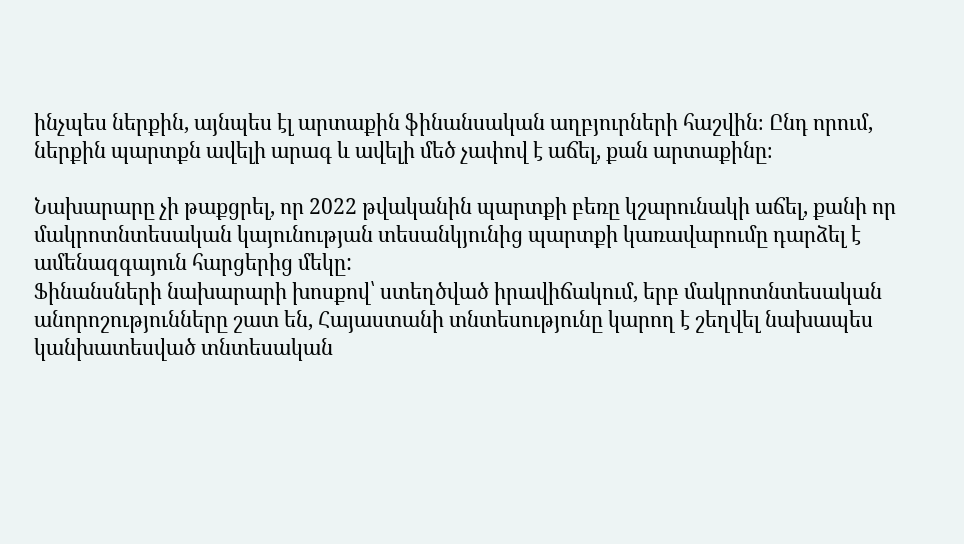ինչպես ներքին, այնպես էլ արտաքին ֆինանսական աղբյուրների հաշվին։ Ընդ որում, ներքին պարտքն ավելի արագ և ավելի մեծ չափով է աճել, քան արտաքինը։

Նախարարը չի թաքցրել, որ 2022 թվականին պարտքի բեռը կշարունակի աճել, քանի որ մակրոտնտեսական կայունության տեսանկյունից պարտքի կառավարումը դարձել է ամենազգայուն հարցերից մեկը:
Ֆինանսների նախարարի խոսքով՝ ստեղծված իրավիճակում, երբ մակրոտնտեսական անորոշությունները շատ են, Հայաստանի տնտեսությունը կարող է շեղվել նախապես կանխատեսված տնտեսական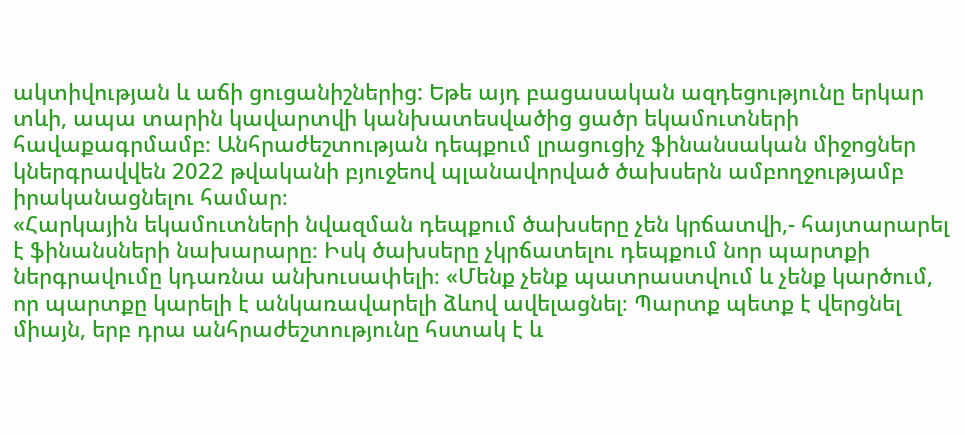ակտիվության և աճի ցուցանիշներից: Եթե այդ բացասական ազդեցությունը երկար տևի, ապա տարին կավարտվի կանխատեսվածից ցածր եկամուտների հավաքագրմամբ։ Անհրաժեշտության դեպքում լրացուցիչ ֆինանսական միջոցներ կներգրավվեն 2022 թվականի բյուջեով պլանավորված ծախսերն ամբողջությամբ իրականացնելու համար։
«Հարկային եկամուտների նվազման դեպքում ծախսերը չեն կրճատվի,- հայտարարել է ֆինանսների նախարարը։ Իսկ ծախսերը չկրճատելու դեպքում նոր պարտքի ներգրավումը կդառնա անխուսափելի։ «Մենք չենք պատրաստվում և չենք կարծում, որ պարտքը կարելի է անկառավարելի ձևով ավելացնել։ Պարտք պետք է վերցնել միայն, երբ դրա անհրաժեշտությունը հստակ է և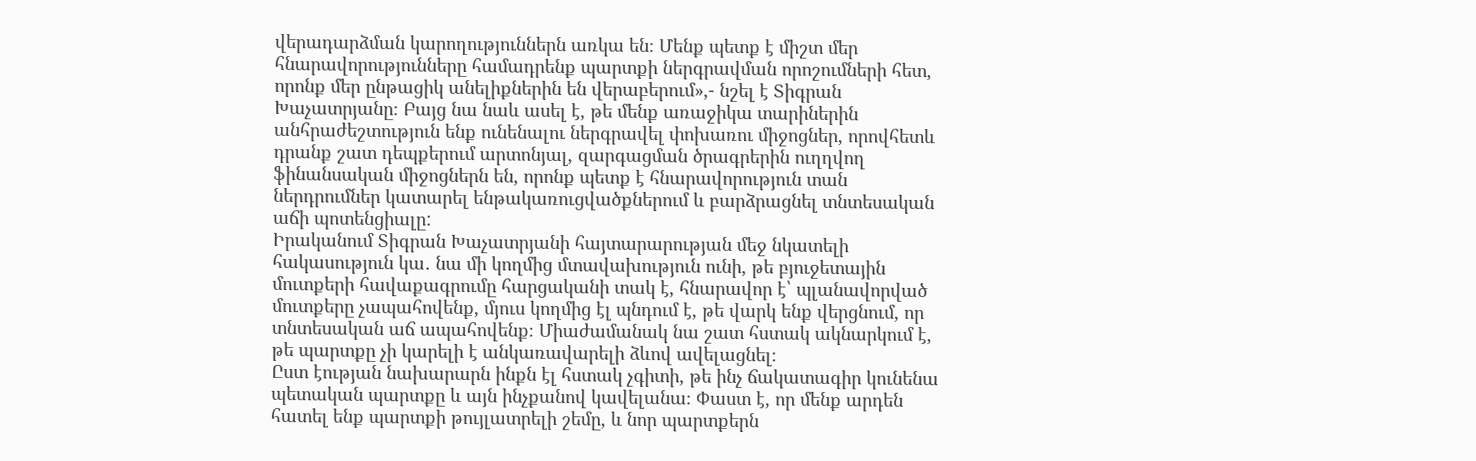վերադարձման կարողություններն առկա են։ Մենք պետք է միշտ մեր հնարավորությունները համադրենք պարտքի ներգրավման որոշումների հետ, որոնք մեր ընթացիկ անելիքներին են վերաբերում»,- նշել է Տիգրան Խաչատրյանը։ Բայց նա նաև ասել է, թե մենք առաջիկա տարիներին անհրաժեշտություն ենք ունենալու ներգրավել փոխառու միջոցներ, որովհետև դրանք շատ դեպքերում արտոնյալ, զարգացման ծրագրերին ուղղվող ֆինանսական միջոցներն են, որոնք պետք է հնարավորություն տան ներդրումներ կատարել ենթակառուցվածքներում և բարձրացնել տնտեսական աճի պոտենցիալը:
Իրականում Տիգրան Խաչատրյանի հայտարարության մեջ նկատելի հակասություն կա․ նա մի կողմից մտավախություն ունի, թե բյուջետային մուտքերի հավաքագրումը հարցականի տակ է, հնարավոր է՝ պլանավորված մուտքերը չապահովենք, մյուս կողմից էլ պնդում է, թե վարկ ենք վերցնում, որ տնտեսական աճ ապահովենք։ Միաժամանակ նա շատ հստակ ակնարկում է, թե պարտքը չի կարելի է անկառավարելի ձևով ավելացնել։
Ըստ էության նախարարն ինքն էլ հստակ չգիտի, թե ինչ ճակատագիր կունենա պետական պարտքը և այն ինչքանով կավելանա։ Փաստ է, որ մենք արդեն հատել ենք պարտքի թույլատրելի շեմը, և նոր պարտքերն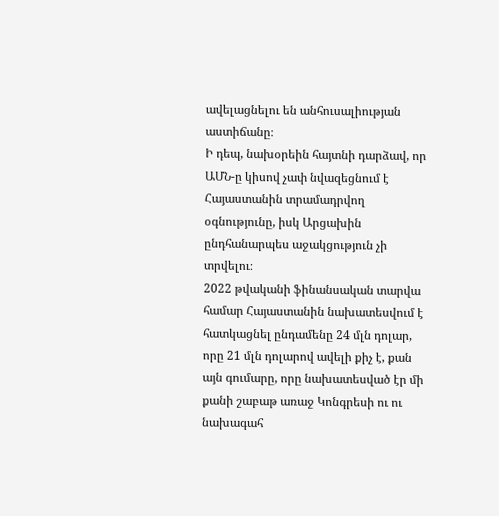ավելացնելու են անհուսալիության աստիճանը։
Ի դեպ, նախօրեին հայտնի դարձավ, որ ԱՄՆ-ը կիսով չափ նվազեցնում է Հայաստանին տրամադրվող օգնությունը, իսկ Արցախին ընդհանարպես աջակցություն չի տրվելու։
2022 թվականի ֆինանսական տարվա համար Հայաստանին նախատեսվում է հատկացնել ընդամենը 24 մլն դոլար, որը 21 մլն դոլարով ավելի քիչ է, քան այն գումարը, որը նախատեսված էր մի քանի շաբաթ առաջ Կոնգրեսի ու ու նախագահ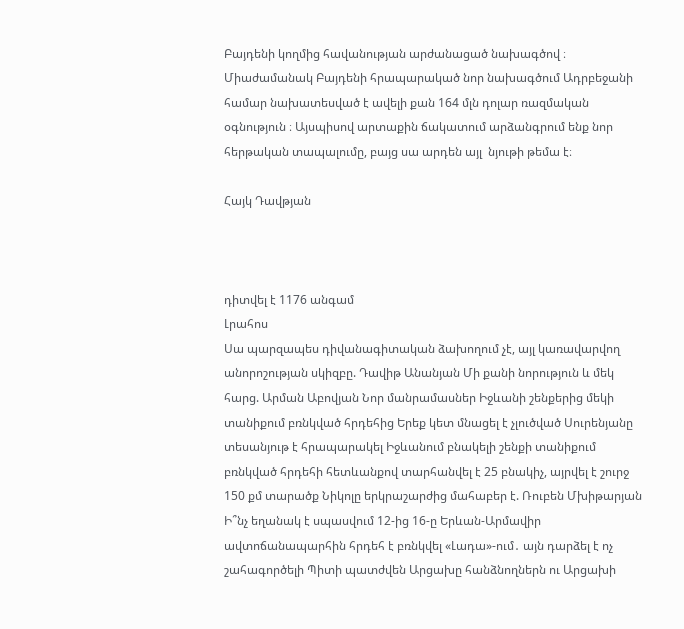Բայդենի կողմից հավանության արժանացած նախագծով ։ Միաժամանակ Բայդենի հրապարակած նոր նախագծում Ադրբեջանի համար նախատեսված է ավելի քան 164 մլն դոլար ռազմական օգնություն ։ Այսպիսով արտաքին ճակատում արձանգրում ենք նոր հերթական տապալումը, բայց սա արդեն այլ  նյութի թեմա է։

Հայկ Դավթյան



դիտվել է 1176 անգամ
Լրահոս
Սա պարզապես դիվանագիտական ձախողում չէ, այլ կառավարվող անորոշության սկիզբը. Դավիթ Անանյան Մի քանի նորություն և մեկ հարց. Արման Աբովյան Նոր մանրամասներ Իջևանի շենքերից մեկի տանիքում բռնկված հրդեհից Երեք կետ մնացել է չլուծված Սուրենյանը տեսանյութ է հրապարակել Իջևանում բնակելի շենքի տանիքում բռնկված հրդեհի հետևանքով տարհանվել է 25 բնակիչ, այրվել է շուրջ 150 քմ տարածք Նիկոլը երկրաշարժից մահաբեր է. Ռուբեն Մխիթարյան Ի՞նչ եղանակ է սպասվում 12-ից 16-ը Երևան-Արմավիր ավտոճանապարհին հրդեհ է բռնկվել «Լադա»-ում․ այն դարձել է ոչ շահագործելի Պիտի պատժվեն Արցախը հանձնողներն ու Արցախի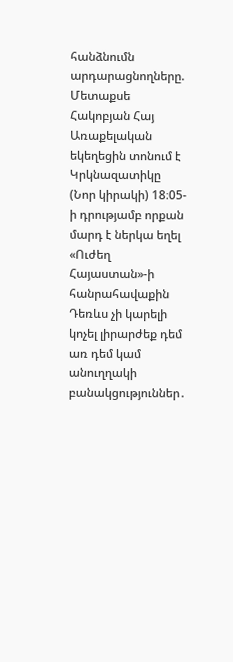հանձնումն արդարացնողները. Մետաքսե Հակոբյան Հայ Առաքելական եկեղեցին տոնում է Կրկնազատիկը (Նոր կիրակի) 18։05-ի դրությամբ որքան մարդ է ներկա եղել «Ուժեղ Հայաստան»-ի հանրահավաքին Դեռևս չի կարելի կոչել լիրարժեք դեմ առ դեմ կամ անուղղակի բանակցություններ․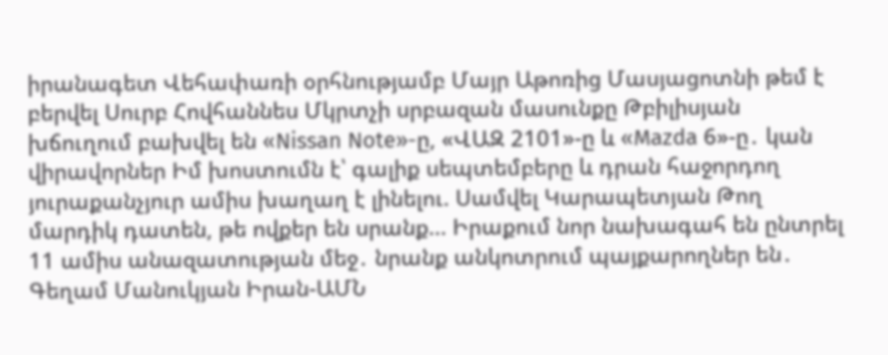իրանագետ Վեհափառի օրհնությամբ Մայր Աթոռից Մասյացոտնի թեմ է բերվել Սուրբ Հովհաննես Մկրտչի սրբազան մասունքը Թբիլիսյան խճուղում բախվել են «Nissan Note»-ը, «ՎԱԶ 2101»-ը և «Mazda 6»-ը․ կան վիրավորներ Իմ խոստումն է՝ գալիք սեպտեմբերը և դրան հաջորդող յուրաքանչյուր ամիս խաղաղ է լինելու. Սամվել Կարապետյան Թող մարդիկ դատեն, թե ովքեր են սրանք... Իրաքում նոր նախագահ են ընտրել 11 ամիս անազատության մեջ․ նրանք անկոտրում պայքարողներ են․ Գեղամ Մանուկյան Իրան-ԱՄՆ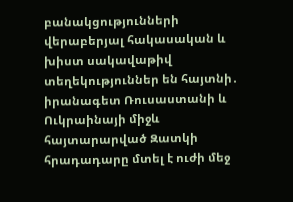բանակցությունների վերաբերյալ հակասական և խիստ սակավաթիվ տեղեկություններ են հայտնի․ իրանագետ Ռուսաստանի և Ուկրաինայի միջև հայտարարված Զատկի հրադադարը մտել է ուժի մեջ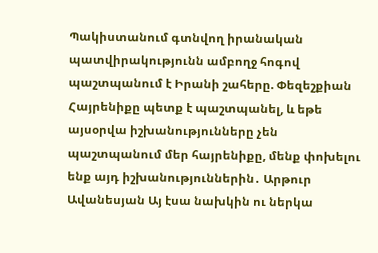Պակիստանում գտնվող իրանական պատվիրակությունն ամբողջ հոգով պաշտպանում է Իրանի շահերը. Փեզեշքիան Հայրենիքը պետք է պաշտպանել, և եթե այսօրվա իշխանությունները չեն պաշտպանում մեր հայրենիքը, մենք փոխելու ենք այդ իշխանություններին․ Արթուր Ավանեսյան Այ էսա նախկին ու ներկա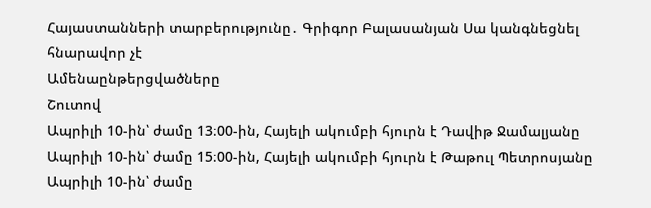Հայաստանների տարբերությունը․ Գրիգոր Բալասանյան Սա կանգնեցնել հնարավոր չէ
Ամենաընթերցվածները
Շուտով
Ապրիլի 10-ին՝ ժամը 13։00-ին, Հայելի ակումբի հյուրն է Դավիթ Ջամալյանը Ապրիլի 10-ին՝ ժամը 15։00-ին, Հայելի ակումբի հյուրն է Թաթուլ Պետրոսյանը Ապրիլի 10-ին՝ ժամը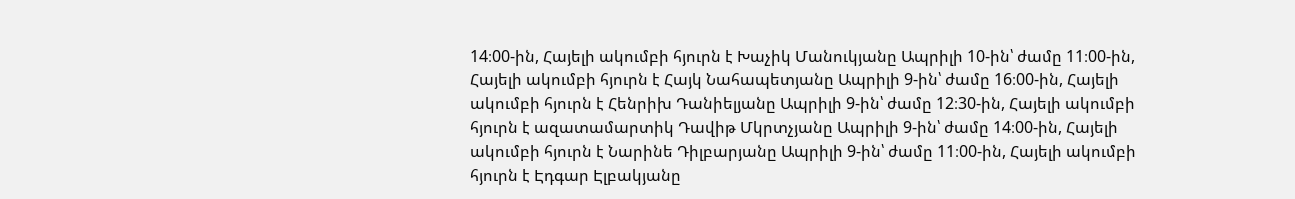14։00-ին, Հայելի ակումբի հյուրն է Խաչիկ Մանուկյանը Ապրիլի 10-ին՝ ժամը 11։00-ին, Հայելի ակումբի հյուրն է Հայկ Նահապետյանը Ապրիլի 9-ին՝ ժամը 16։00-ին, Հայելի ակումբի հյուրն է Հենրիխ Դանիելյանը Ապրիլի 9-ին՝ ժամը 12։30-ին, Հայելի ակումբի հյուրն է ազատամարտիկ Դավիթ Մկրտչյանը Ապրիլի 9-ին՝ ժամը 14։00-ին, Հայելի ակումբի հյուրն է Նարինե Դիլբարյանը Ապրիլի 9-ին՝ ժամը 11։00-ին, Հայելի ակումբի հյուրն է Էդգար Էլբակյանը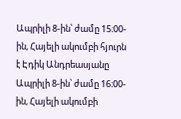Ապրիլի 8-ին՝ ժամը 15։00-ին, Հայելի ակումբի հյուրն է Էդիկ Անդրեասյանը Ապրիլի 8-ին՝ ժամը 16։00-ին, Հայելի ակումբի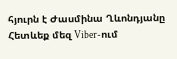հյուրն է Ժասմինա Ղևոնդյանը
Հետևեք մեզ Viber-ում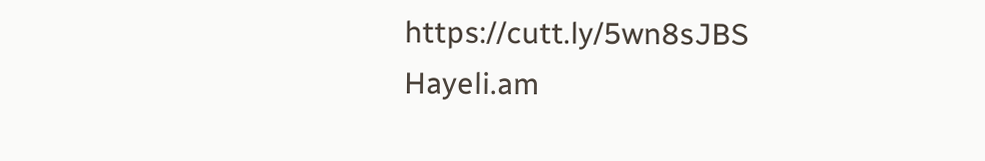https://cutt.ly/5wn8sJBS
Hayeli.am